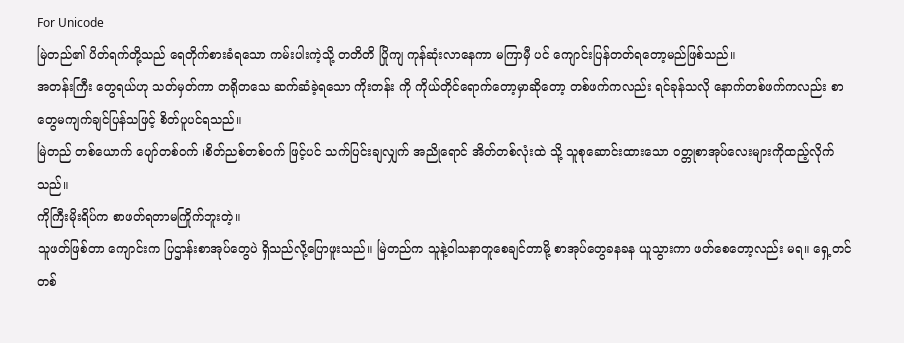For Unicode
မြဲတည်၏ ပိတ်ရက်တို့သည် ရေတိုက်စားခံရသော ကမ်းပါးကဲ့သို့ တတိတိ ပြိုကျ ကုန်ဆုံးလာနေကာ မကြာမှီ ပင် ကျောင်းပြန်တတ်ရတော့မည်ဖြစ်သည်။
အတန်းကြီး တွေရယ်ဟု သတ်မှတ်ကာ တရိုတသေ ဆက်ဆံခဲ့ရသော ကိုးတန်း ကို ကိုယ်တိုင်ရောက်တော့မှာဆိုတော့ တစ်ဖက်ကလည်း ရင်ခုန်သလို နောက်တစ်ဖက်ကလည်း စာတွေမကျက်ချင်ပြန်သဖြင့် စိတ်ပူပင်ရသည်။
မြဲတည် တစ်ယောက် ပျော်တစ်၀က် ၊စိတ်ညစ်တစ်၀က် ဖြင့်ပင် သက်ပြင်းချလျှက် အညိုရောင် အိတ်တစ်လုံးထဲ သို့ သူစုဆောင်းထားသော ၀တ္တုစာအုပ်လေးများကိုထည့်လိုက်သည်။
ကိုကြီးမိုးရိပ်က စာဖတ်ရတာမကြိုက်ဘူးတဲ့။
သူဖတ်ဖြစ်တာ ကျောင်းက ပြဌာန်းစာအုပ်တွေပဲ ရှိသည်လို့ပြောဖူးသည်။ မြဲတည်က သူနဲ့ဝါသနာတူစေချင်တာမို့ စာအုပ်တွေခနခန ယူသွားကာ ဖတ်စေတော့လည်း မရ။ ရှေ့တင် တစ်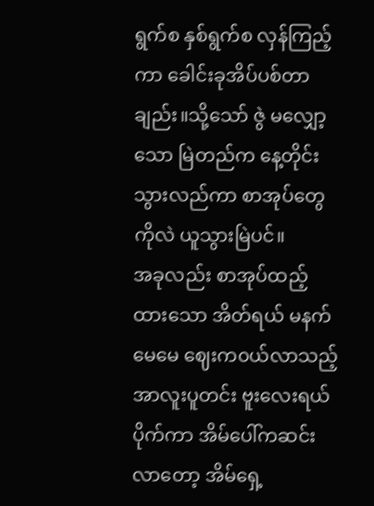ရွက်စ နှစ်ရွက်စ လှန်ကြည့်ကာ ခေါင်းခုအိပ်ပစ်တာ ချည်း။သို့သော် ဇွဲ မလျှော့သော မြဲတည်က နေ့တိုင်းသွားလည်ကာ စာအုပ်တွေကိုလဲ ယူသွားမြဲပင်။
အခုလည်း စာအုပ်ထည့်ထားသော အိတ်ရယ် မနက်မေမေ ဈေးက၀ယ်လာသည့် အာလူးပူတင်း ဗူးလေးရယ် ပိုက်ကာ အိမ်ပေါ်ကဆင်းလာတော့ အိမ်ရှေ့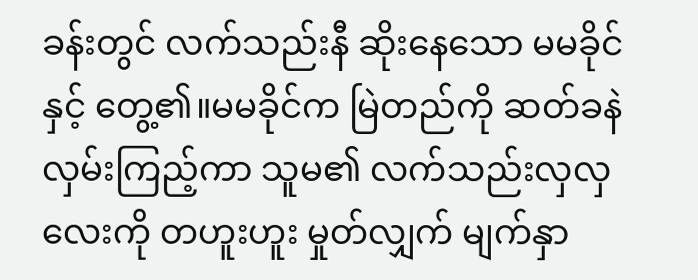ခန်းတွင် လက်သည်းနီ ဆိုးနေသော မမခိုင်နှင့် တွေ့၏။မမခိုင်က မြဲတည်ကို ဆတ်ခနဲ လှမ်းကြည့်ကာ သူမ၏ လက်သည်းလှလှလေးကို တဟူးဟူး မှုတ်လျှက် မျက်နှာ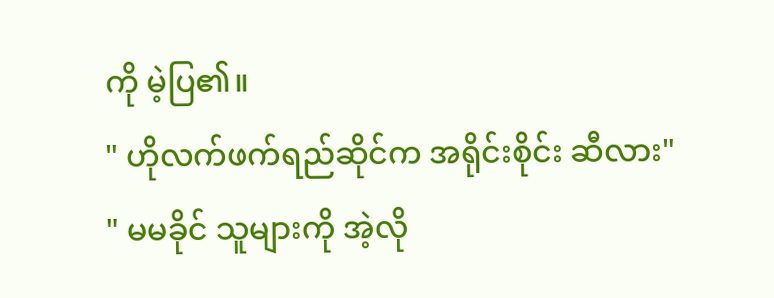ကို မဲ့ပြ၏။
" ဟိုလက်ဖက်ရည်ဆိုင်က အရိုင်းစိုင်း ဆီလား"
" မမခိုင် သူများကို အဲ့လို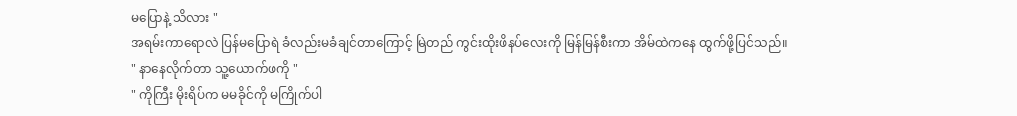မပြောနဲ့ သိလား "
အရမ်းကာရောလဲ ပြန်မပြောရဲ ခံလည်းမခံချင်တာကြောင့် မြဲတည် ကွင်းထိုးဖိနပ်လေးကို မြန်မြန်စီးကာ အိမ်ထဲကနေ ထွက်ဖို့ပြင်သည်။
" နာနေလိုက်တာ သူ့ယောက်ဖကို "
" ကိုကြီး မိုးရိပ်က မမခိုင်ကို မကြိုက်ပါ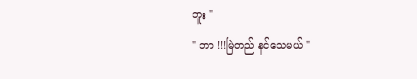ဘူး "
" ဘာ !!!မြဲတည် နင်သေမယ် "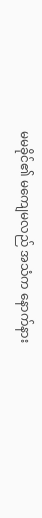မမခိုင်၏ မကျေမလည် အသံက နောက်နား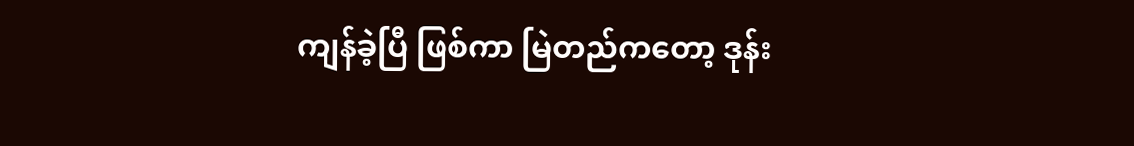ကျန်ခဲ့ပြီ ဖြစ်ကာ မြဲတည်ကတော့ ဒုန်း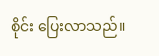စိုင်း ပြေးလာသည်။